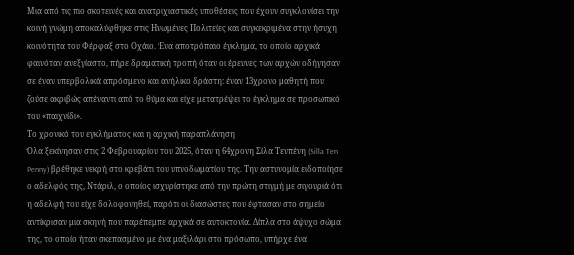Μια από τις πιο σκοτεινές και ανατριχιαστικές υποθέσεις που έχουν συγκλονίσει την κοινή γνώμη αποκαλύφθηκε στις Ηνωμένες Πολιτείες και συγκεκριμένα στην ήσυχη κοινότητα του Φέρφαξ στο Οχάιο. Ένα αποτρόπαιο έγκλημα, το οποίο αρχικά φαινόταν ανεξγίαστο, πήρε δραματική τροπή όταν οι έρευνες των αρχών οδήγησαν σε έναν υπερβολικά απρόσμενο και ανήλικο δράστη: έναν 13χρονο μαθητή που ζούσε ακριβώς απέναντι από το θύμα και είχε μετατρέψει το έγκλημα σε προσωπικό του «παιχνίδι».
Το χρονικό του εγκλήματος και η αρχική παραπλάνηση
Όλα ξεκίνησαν στις 2 Φεβρουαρίου του 2025, όταν η 64χρονη Σίλα Τενπένη (Silla Ten Penny) βρέθηκε νεκρή στο κρεβάτι του υπνοδωματίου της. Την αστυνομία ειδοποίησε ο αδελφός της, Ντάριλ, ο οποίος ισχυρίστηκε από την πρώτη στιγμή με σιγουριά ότι η αδελφή του είχε δολοφονηθεί, παρότι οι διασώστες που έφτασαν στο σημείο αντίκρισαν μια σκηνή που παρέπεμπε αρχικά σε αυτοκτονία. Δίπλα στο άψυχο σώμα της, το οποίο ήταν σκεπασμένο με ένα μαξιλάρι στο πρόσωπο, υπήρχε ένα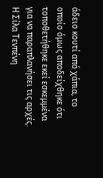άδειο κουτί από χάπια, το οποίο όμως αποδείχθηκε ότι τοποθετήθηκε εκεί εσκεμμένα για να παραπλανήσει τις αρχές.
Η Σίλα Τενπένη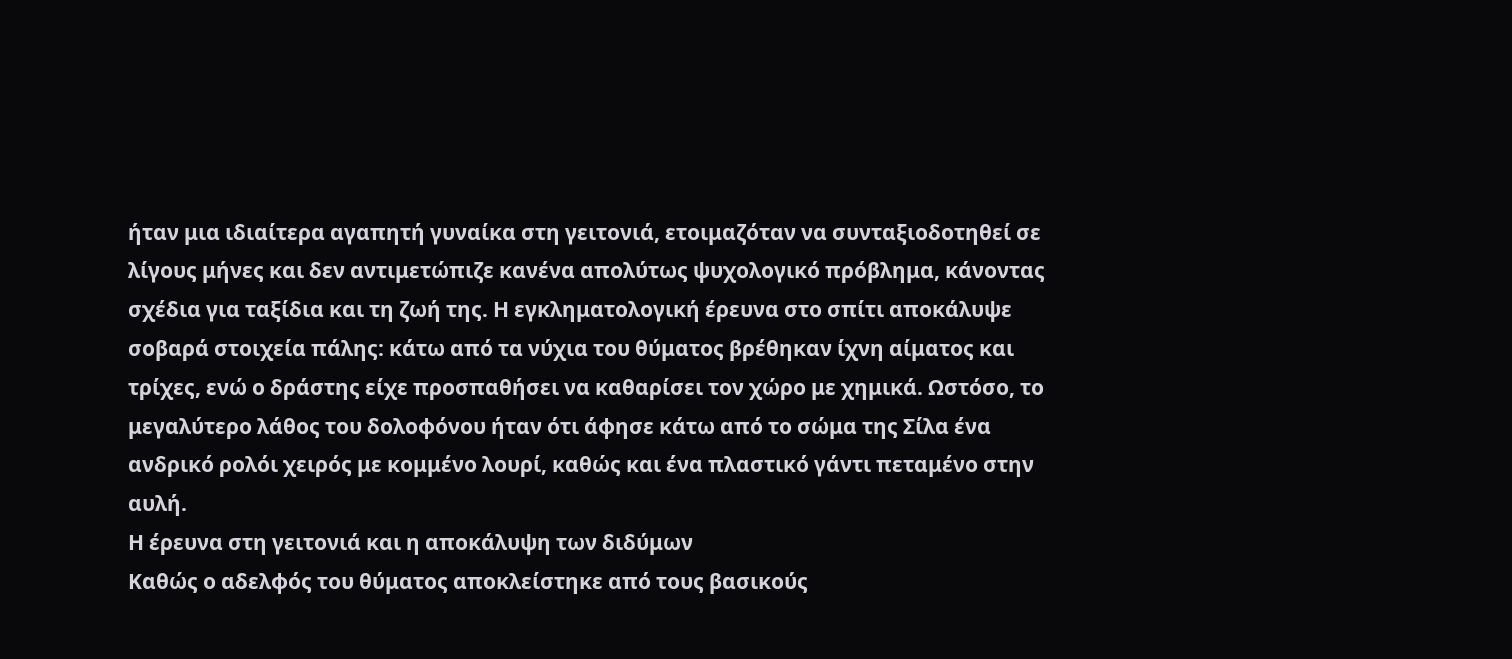ήταν μια ιδιαίτερα αγαπητή γυναίκα στη γειτονιά, ετοιμαζόταν να συνταξιοδοτηθεί σε λίγους μήνες και δεν αντιμετώπιζε κανένα απολύτως ψυχολογικό πρόβλημα, κάνοντας σχέδια για ταξίδια και τη ζωή της. Η εγκληματολογική έρευνα στο σπίτι αποκάλυψε σοβαρά στοιχεία πάλης: κάτω από τα νύχια του θύματος βρέθηκαν ίχνη αίματος και τρίχες, ενώ ο δράστης είχε προσπαθήσει να καθαρίσει τον χώρο με χημικά. Ωστόσο, το μεγαλύτερο λάθος του δολοφόνου ήταν ότι άφησε κάτω από το σώμα της Σίλα ένα ανδρικό ρολόι χειρός με κομμένο λουρί, καθώς και ένα πλαστικό γάντι πεταμένο στην αυλή.
Η έρευνα στη γειτονιά και η αποκάλυψη των διδύμων
Καθώς ο αδελφός του θύματος αποκλείστηκε από τους βασικούς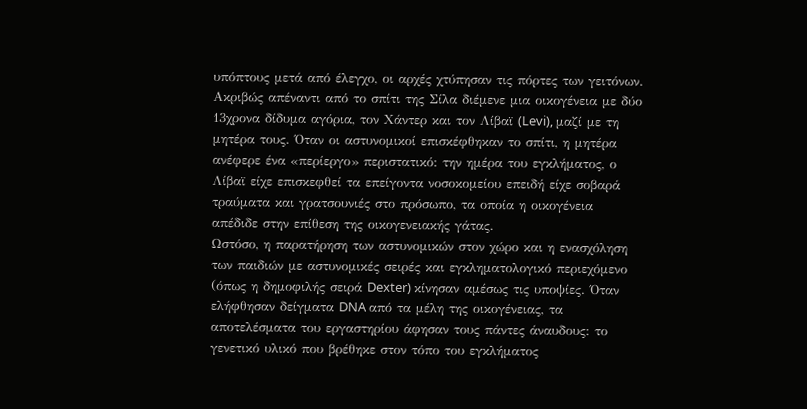υπόπτους μετά από έλεγχο, οι αρχές χτύπησαν τις πόρτες των γειτόνων. Ακριβώς απέναντι από το σπίτι της Σίλα διέμενε μια οικογένεια με δύο 13χρονα δίδυμα αγόρια, τον Χάντερ και τον Λίβαϊ (Levi), μαζί με τη μητέρα τους. Όταν οι αστυνομικοί επισκέφθηκαν το σπίτι, η μητέρα ανέφερε ένα «περίεργο» περιστατικό: την ημέρα του εγκλήματος, ο Λίβαϊ είχε επισκεφθεί τα επείγοντα νοσοκομείου επειδή είχε σοβαρά τραύματα και γρατσουνιές στο πρόσωπο, τα οποία η οικογένεια απέδιδε στην επίθεση της οικογενειακής γάτας.
Ωστόσο, η παρατήρηση των αστυνομικών στον χώρο και η ενασχόληση των παιδιών με αστυνομικές σειρές και εγκληματολογικό περιεχόμενο (όπως η δημοφιλής σειρά Dexter) κίνησαν αμέσως τις υποψίες. Όταν ελήφθησαν δείγματα DNA από τα μέλη της οικογένειας, τα αποτελέσματα του εργαστηρίου άφησαν τους πάντες άναυδους: το γενετικό υλικό που βρέθηκε στον τόπο του εγκλήματος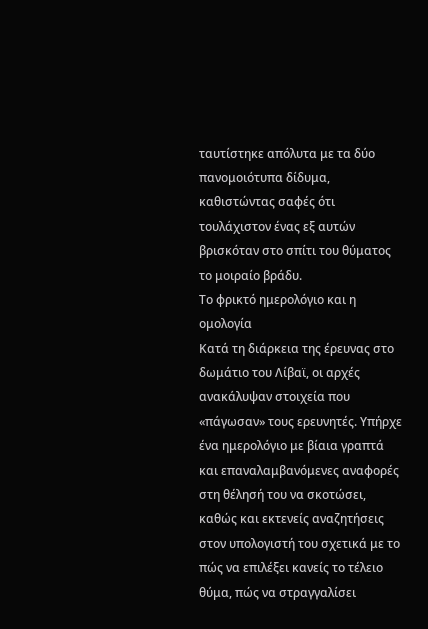ταυτίστηκε απόλυτα με τα δύο πανομοιότυπα δίδυμα, καθιστώντας σαφές ότι τουλάχιστον ένας εξ αυτών βρισκόταν στο σπίτι του θύματος το μοιραίο βράδυ.
Το φρικτό ημερολόγιο και η ομολογία
Κατά τη διάρκεια της έρευνας στο δωμάτιο του Λίβαϊ, οι αρχές ανακάλυψαν στοιχεία που «πάγωσαν» τους ερευνητές. Υπήρχε ένα ημερολόγιο με βίαια γραπτά και επαναλαμβανόμενες αναφορές στη θέλησή του να σκοτώσει, καθώς και εκτενείς αναζητήσεις στον υπολογιστή του σχετικά με το πώς να επιλέξει κανείς το τέλειο θύμα, πώς να στραγγαλίσει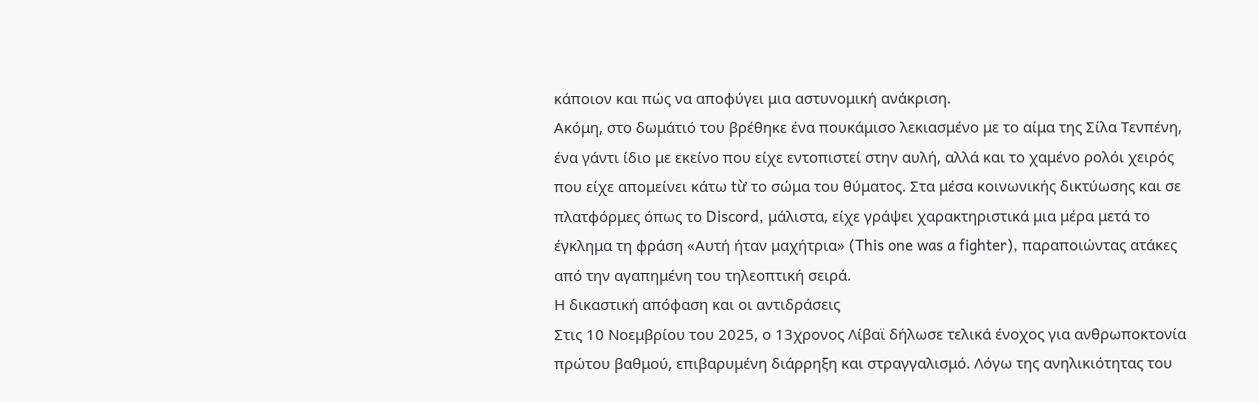κάποιον και πώς να αποφύγει μια αστυνομική ανάκριση.
Ακόμη, στο δωμάτιό του βρέθηκε ένα πουκάμισο λεκιασμένο με το αίμα της Σίλα Τενπένη, ένα γάντι ίδιο με εκείνο που είχε εντοπιστεί στην αυλή, αλλά και το χαμένο ρολόι χειρός που είχε απομείνει κάτω từ το σώμα του θύματος. Στα μέσα κοινωνικής δικτύωσης και σε πλατφόρμες όπως το Discord, μάλιστα, είχε γράψει χαρακτηριστικά μια μέρα μετά το έγκλημα τη φράση «Αυτή ήταν μαχήτρια» (This one was a fighter), παραποιώντας ατάκες από την αγαπημένη του τηλεοπτική σειρά.
Η δικαστική απόφαση και οι αντιδράσεις
Στις 10 Νοεμβρίου του 2025, ο 13χρονος Λίβαϊ δήλωσε τελικά ένοχος για ανθρωποκτονία πρώτου βαθμού, επιβαρυμένη διάρρηξη και στραγγαλισμό. Λόγω της ανηλικιότητας του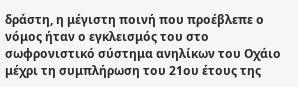δράστη, η μέγιστη ποινή που προέβλεπε ο νόμος ήταν ο εγκλεισμός του στο σωφρονιστικό σύστημα ανηλίκων του Οχάιο μέχρι τη συμπλήρωση του 21ου έτους της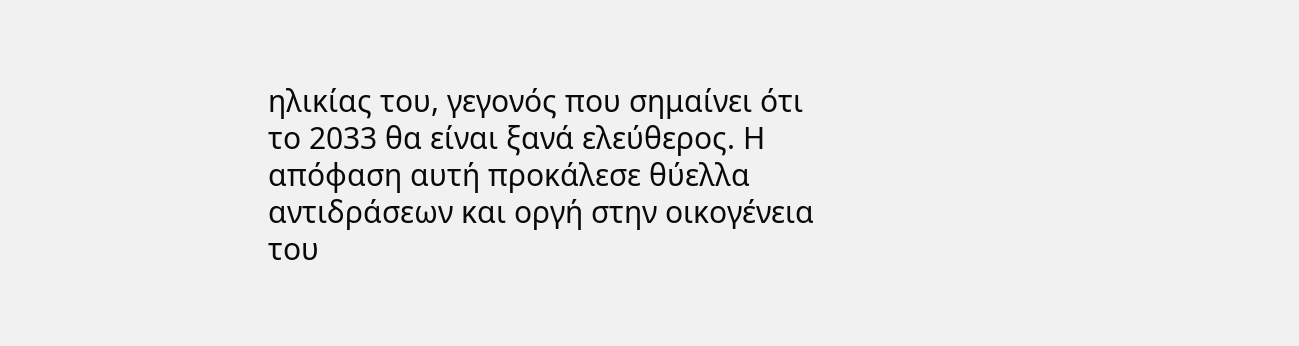ηλικίας του, γεγονός που σημαίνει ότι το 2033 θα είναι ξανά ελεύθερος. Η απόφαση αυτή προκάλεσε θύελλα αντιδράσεων και οργή στην οικογένεια του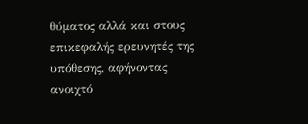θύματος αλλά και στους επικεφαλής ερευνητές της υπόθεσης, αφήνοντας ανοιχτό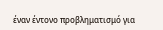έναν έντονο προβληματισμό για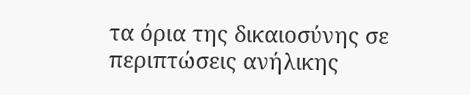τα όρια της δικαιοσύνης σε περιπτώσεις ανήλικης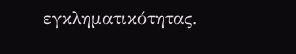εγκληματικότητας.